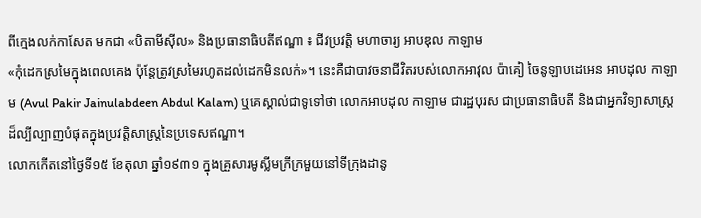ពីក្មេងលក់កាសែត មកជា «បិតាមីស៊ីល» និងប្រធានាធិបតីឥណ្ឌា ៖ ជីវប្រវត្តិ មហាចារ្យ អាបឌុល កាឡាម
«កុំដេកស្រមៃក្នុងពេលគេង ប៉ុន្តែត្រូវស្រមៃរហូតដល់ដេកមិនលក់»។ នេះគឺជាបាវចនាជីវិតរបស់លោកអាវុល ប៉ាគៀ ចៃនូឡាបដេអេន អាបដុល កាឡាម (Avul Pakir Jainulabdeen Abdul Kalam) ឬគេស្គាល់ជាទូទៅថា លោកអាបដុល កាឡាម ជារដ្ឋបុរស ជាប្រធានាធិបតី និងជាអ្នកវិទ្យាសាស្ត្រដ៏ល្បីល្បាញបំផុតក្នុងប្រវត្តិសាស្ត្រនៃប្រទេសឥណ្ឌា។
លោកកើតនៅថ្ងៃទី១៥ ខែតុលា ឆ្នាំ១៩៣១ ក្នុងគ្រួសារមូស្លីមក្រីក្រមួយនៅទីក្រុងដានូ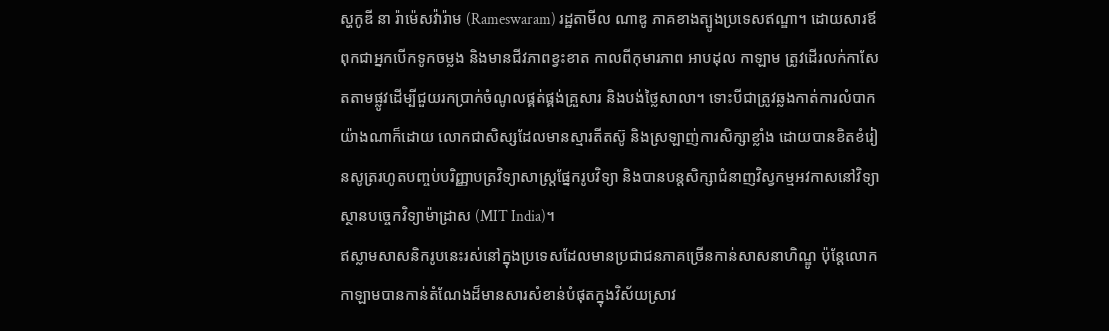ស្ហកូឌី នា រ៉ាម៉េសវ៉ារ៉ាម (Rameswaram) រដ្ឋតាមីល ណាឌូ ភាគខាងត្បូងប្រទេសឥណ្ឌា។ ដោយសារឪពុកជាអ្នកបើកទូកចម្លង និងមានជីវភាពខ្វះខាត កាលពីកុមារភាព អាបដុល កាឡាម ត្រូវដើរលក់កាសែតតាមផ្លូវដើម្បីជួយរកប្រាក់ចំណូលផ្គត់ផ្គង់គ្រួសារ និងបង់ថ្លៃសាលា។ ទោះបីជាត្រូវឆ្លងកាត់ការលំបាកយ៉ាងណាក៏ដោយ លោកជាសិស្សដែលមានស្មារតីតស៊ូ និងស្រឡាញ់ការសិក្សាខ្លាំង ដោយបានខិតខំរៀនសូត្ររហូតបញ្ចប់បរិញ្ញាបត្រវិទ្យាសាស្ត្រផ្នែករូបវិទ្យា និងបានបន្តសិក្សាជំនាញវិស្វកម្មអវកាសនៅវិទ្យាស្ថានបច្ចេកវិទ្យាម៉ាដ្រាស (MIT India)។
ឥស្លាមសាសនិករូបនេះរស់នៅក្នុងប្រទេសដែលមានប្រជាជនភាគច្រើនកាន់សាសនាហិណ្ឌូ ប៉ុន្តែលោកកាឡាមបានកាន់តំណែងដ៏មានសារសំខាន់បំផុតក្នុងវិស័យស្រាវ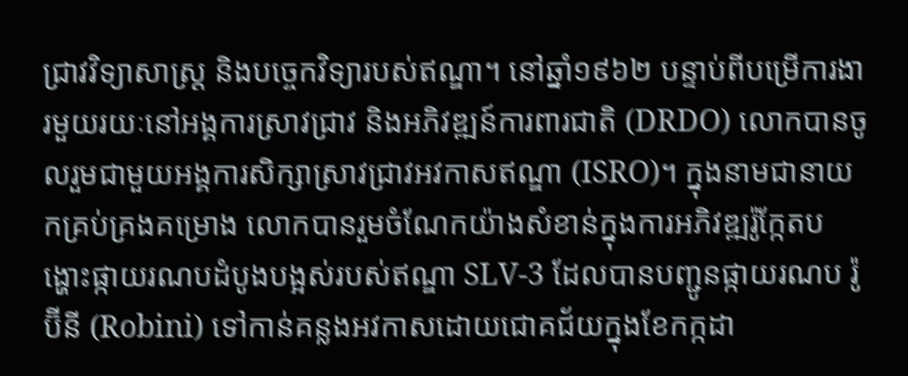ជ្រាវវិទ្យាសាស្ត្រ និងបច្ចេកវិទ្យារបស់ឥណ្ឌា។ នៅឆ្នាំ១៩៦២ បន្ទាប់ពីបម្រើការងារមួយរយៈនៅអង្គការស្រាវជ្រាវ និងអភិវឌ្ឍន៍ការពារជាតិ (DRDO) លោកបានចូលរួមជាមួយអង្គការសិក្សាស្រាវជ្រាវអវកាសឥណ្ឌា (ISRO)។ ក្នុងនាមជានាយកគ្រប់គ្រងគម្រោង លោកបានរួមចំណែកយ៉ាងសំខាន់ក្នុងការអភិវឌ្ឍរ៉ូក្កែតបង្ហោះផ្កាយរណបដំបូងបង្អស់របស់ឥណ្ឌា SLV-3 ដែលបានបញ្ជូនផ្កាយរណប រ៉ូប៊ីនី (Robini) ទៅកាន់គន្លងអវកាសដោយជោគជ័យក្នុងខែកក្កដា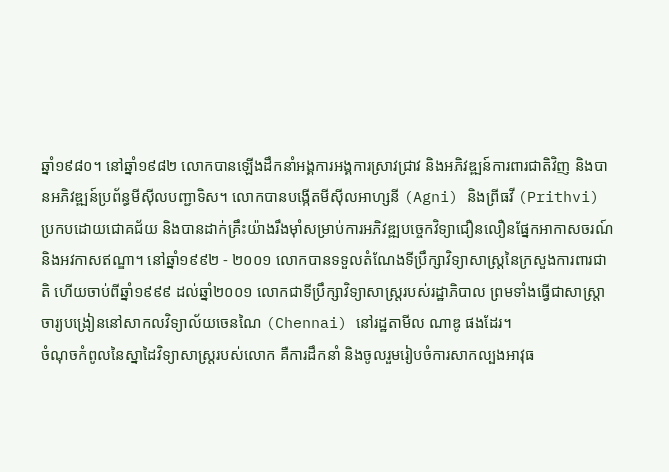ឆ្នាំ១៩៨០។ នៅឆ្នាំ១៩៨២ លោកបានឡើងដឹកនាំអង្គការអង្គការស្រាវជ្រាវ និងអភិវឌ្ឍន៍ការពារជាតិវិញ និងបានអភិវឌ្ឍន៍ប្រព័ន្ធមីស៊ីលបញ្ជាទិស។ លោកបានបង្កើតមីស៊ីលអាហ្សនី (Agni) និងព្រីធវី (Prithvi) ប្រកបដោយជោគជ័យ និងបានដាក់គ្រឹះយ៉ាងរឹងម៉ាំសម្រាប់ការអភិវឌ្ឍបច្ចេកវិទ្យាជឿនលឿនផ្នែកអាកាសចរណ៍ និងអវកាសឥណ្ឌា។ នៅឆ្នាំ១៩៩២ - ២០០១ លោកបានទទួលតំណែងទីប្រឹក្សាវិទ្យាសាស្ត្រនៃក្រសួងការពារជាតិ ហើយចាប់ពីឆ្នាំ១៩៩៩ ដល់ឆ្នាំ២០០១ លោកជាទីប្រឹក្សាវិទ្យាសាស្ត្ររបស់រដ្ឋាភិបាល ព្រមទាំងធ្វើជាសាស្ត្រាចារ្យបង្រៀននៅសាកលវិទ្យាល័យចេនណៃ (Chennai) នៅរដ្ឋតាមីល ណាឌូ ផងដែរ។
ចំណុចកំពូលនៃស្នាដៃវិទ្យាសាស្ត្ររបស់លោក គឺការដឹកនាំ និងចូលរួមរៀបចំការសាកល្បងអាវុធ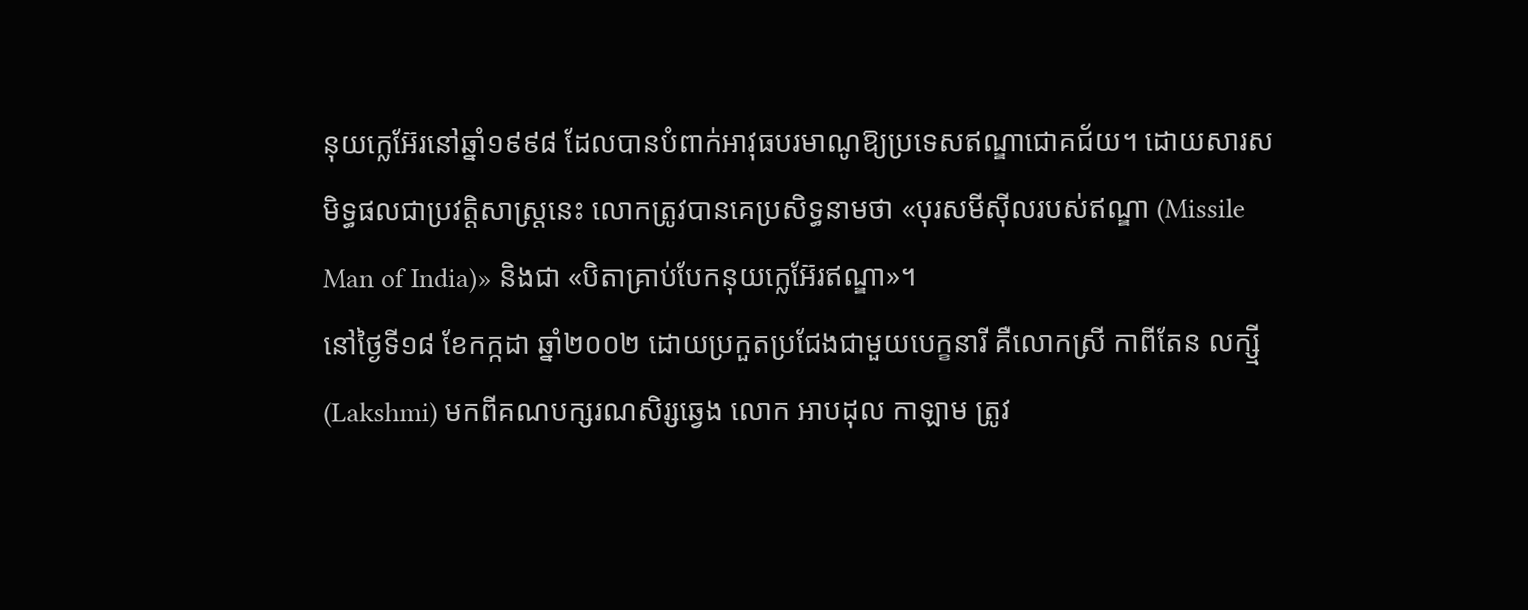នុយក្លេអ៊ែរនៅឆ្នាំ១៩៩៨ ដែលបានបំពាក់អាវុធបរមាណូឱ្យប្រទេសឥណ្ឌាជោគជ័យ។ ដោយសារសមិទ្ធផលជាប្រវត្តិសាស្ត្រនេះ លោកត្រូវបានគេប្រសិទ្ធនាមថា «បុរសមីស៊ីលរបស់ឥណ្ឌា (Missile Man of India)» និងជា «បិតាគ្រាប់បែកនុយក្លេអ៊ែរឥណ្ឌា»។
នៅថ្ងៃទី១៨ ខែកក្កដា ឆ្នាំ២០០២ ដោយប្រកួតប្រជែងជាមួយបេក្ខនារី គឺលោកស្រី កាពីតែន លក្ស្មី (Lakshmi) មកពីគណបក្សរណសិរ្សឆ្វេង លោក អាបដុល កាឡាម ត្រូវ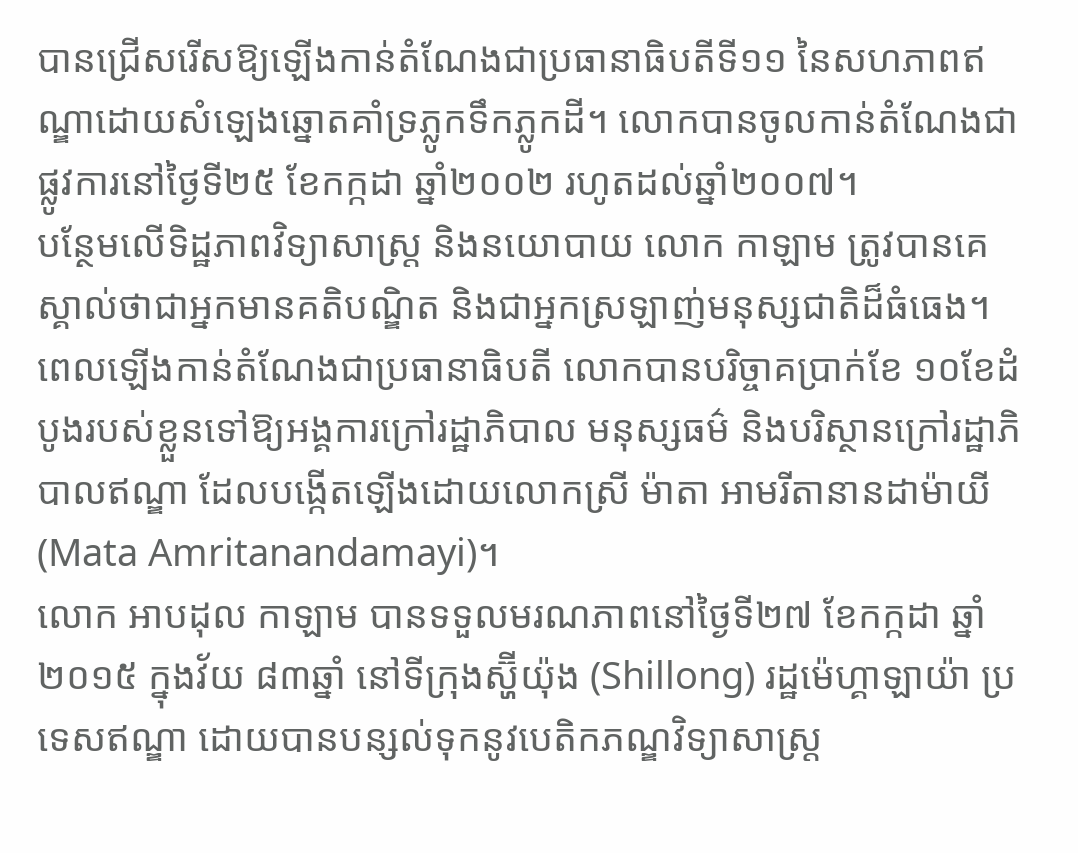បានជ្រើសរើសឱ្យឡើងកាន់តំណែងជាប្រធានាធិបតីទី១១ នៃសហភាពឥណ្ឌាដោយសំឡេងឆ្នោតគាំទ្រភ្លូកទឹកភ្លូកដី។ លោកបានចូលកាន់តំណែងជាផ្លូវការនៅថ្ងៃទី២៥ ខែកក្កដា ឆ្នាំ២០០២ រហូតដល់ឆ្នាំ២០០៧។
បន្ថែមលើទិដ្ឋភាពវិទ្យាសាស្ត្រ និងនយោបាយ លោក កាឡាម ត្រូវបានគេស្គាល់ថាជាអ្នកមានគតិបណ្ឌិត និងជាអ្នកស្រឡាញ់មនុស្សជាតិដ៏ធំធេង។ ពេលឡើងកាន់តំណែងជាប្រធានាធិបតី លោកបានបរិច្ចាគប្រាក់ខែ ១០ខែដំបូងរបស់ខ្លួនទៅឱ្យអង្គការក្រៅរដ្ឋាភិបាល មនុស្សធម៌ និងបរិស្ថានក្រៅរដ្ឋាភិបាលឥណ្ឌា ដែលបង្កើតឡើងដោយលោកស្រី ម៉ាតា អាមរីតានានដាម៉ាយី (Mata Amritanandamayi)។
លោក អាបដុល កាឡាម បានទទួលមរណភាពនៅថ្ងៃទី២៧ ខែកក្កដា ឆ្នាំ២០១៥ ក្នុងវ័យ ៨៣ឆ្នាំ នៅទីក្រុងស្ហ៊ីយ៉ុង (Shillong) រដ្ឋម៉េហ្គាឡាយ៉ា ប្រទេសឥណ្ឌា ដោយបានបន្សល់ទុកនូវបេតិកភណ្ឌវិទ្យាសាស្ត្រ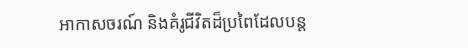អាកាសចរណ៍ និងគំរូជីវិតដ៏ប្រពៃដែលបន្ត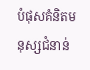បំផុសគំនិតមនុស្សជំនាន់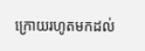ក្រោយរហូតមកដល់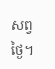សព្វថ្ងៃ។